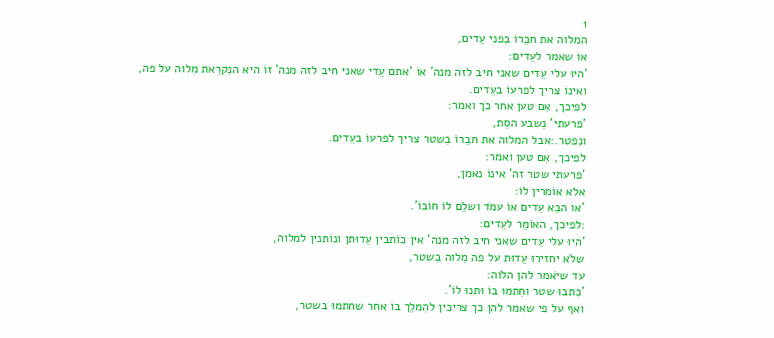1
המלוה את חבֵרוֹ בִפני עֵדים,
אוֹ שאמר לעֵדים:
'היוּ עלי עֵדים שאני חיב לזה מנה' אוֹ 'אתם עֵדי שאני חיב לזה מנה' זוֹ היא הנִקרֵאת מִלוה על פה,
ואינוֹ צריך לפרעוֹ בעֵדים.
לפיכך, אִם טען אחר כך ואמר:
'פרעתי' נִשבע הסֵת,
ונִפטר.:אבל המלוה את חבֵרוֹ בִשטר צריך לפרעוֹ בעֵדים.
לפיכך, אִם טען ואמר:
'פרעתי שטר זה' אינוֹ נאמן,
אלא אוֹמרין לוֹ:
'אוֹ הבֵא עֵדים אוֹ עמֹד ושלֵם לוֹ חוֹבוֹ'.
:לפיכך, האוֹמֵר לעֵדים:
'היוּ עלי עֵדים שאני חיב לזה מנה' אין כוֹתבין עֵדוּתן ונוֹתנין למלוה,
שלֹא יחזירוּ עֵדוּת על פה מִלוה בִשטר,
עד שיֹאמר להן הלֹוה:
'כִתבוּ שטר וחִתמוּ בוֹ וּתנוּ לוֹ'.
ואף על פי שאמר להן כך צריכין להִמלֵך בוֹ אחר שחתמוּ בשטר,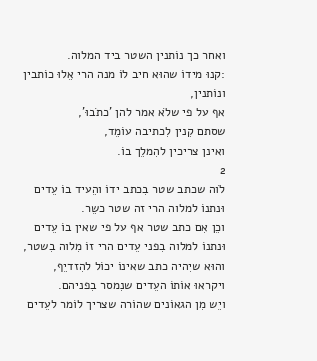ואחר כך נוֹתנין השטר ביד המלוה.
:קנוּ מידוֹ שהוּא חיב לוֹ מנה הרי אֵלוּ כוֹתבין ונוֹתנין,
אף על פי שלֹא אמר להן 'כתֹבוּ',
שסתם קִנין לִכתיבה עוֹמֵד,
ואינן צריכין להִמלֵך בוֹ.
2
לֹוה שכתב שטר בִכתב ידוֹ והֵעיד בוֹ עֵדים וּנתנוֹ למלוה הרי זה שטר כשֵר.
וכֵן אִם כתב שטר אף על פי שאין בוֹ עֵדים וּנתנוֹ למלוה בִפני עֵדים הרי זוֹ מִלוה בִשטר,
והוּא שיִהיה כתב שאינוֹ יכוֹל להִזדיֵף,
ויקראוּ אוֹתוֹ העֵדים שנִמסר בִפניהם.
ויֵש מִן הגאוֹנים שהוֹרה שצריך לוֹמר לעֵדים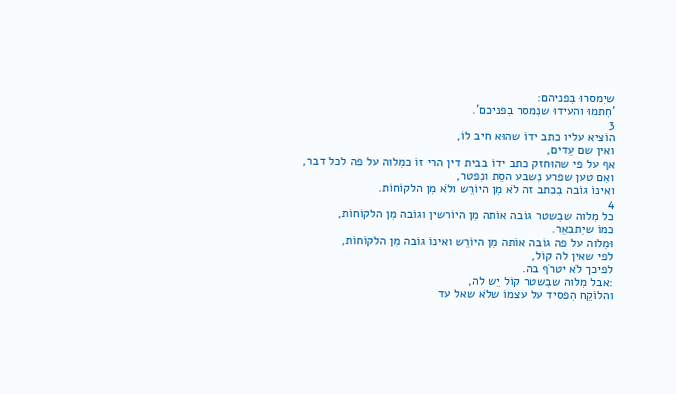שיִמסרוּ בִפניהם:
'חִתמוּ והעידוּ שנִמסר בִפניכם'.
3
הוֹציא עליו כתב ידוֹ שהוּא חיב לוֹ,
ואין שם עֵדים,
אף על פי שהוּחזק כתב ידוֹ בבית דין הרי זוֹ כמִלוה על פה לכל דבר,
ואִם טען שפרע נִשבע הסֵת ונִפטר,
ואינוֹ גוֹבה בִכתב זה לֹא מִן היוֹרֵש ולֹא מִן הלקוֹחוֹת.
4
כל מִלוה שבִשטר גוֹבה אוֹתה מִן היוֹרשין וגוֹבה מִן הלקוֹחוֹת,
כמוֹ שיִתבאֵר.
וּמִלוה על פה גוֹבה אוֹתה מִן היוֹרֵש ואינוֹ גוֹבה מִן הלקוֹחוֹת,
לפי שאין לה קוֹל,
לפיכך לֹא יטרֹף בה.
:אבל מִלוה שבִשטר קוֹל יֵש לה,
והלוֹקֵח הִפסיד על עצמוֹ שלֹא שאל עד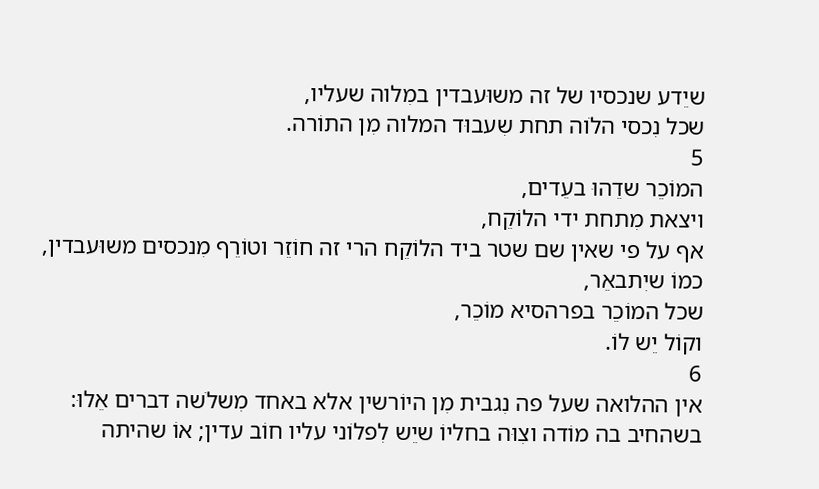שיֵדע שנכסיו של זה משוּעבדין במִלוה שעליו,
שכל נִכסי הלֹוה תחת שִעבוּד המלוה מִן התוֹרה.
5
המוֹכֵר שדֵהוּ בעֵדים,
ויצאת מִתחת ידי הלוֹקֵח,
אף על פי שאין שם שטר ביד הלוֹקֵח הרי זה חוֹזֵר וטוֹרֵף מִנכסים משוּעבדין,
כמוֹ שיִתבאֵר,
שכל המוֹכֵר בפרהסיא מוֹכֵר,
וקוֹל יֵש לוֹ.
6
אין ההלואה שעל פה נִגבית מִן היוֹרשין אלא באחד מִשלֹשה דברים אֵלוּ:
בשהחיב בה מוֹדה וצִוּה בחליוֹ שיֵש לִפלוֹני עליו חוֹב עדין; אוֹ שהיתה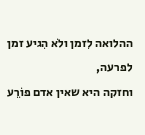ההלואה לִזמן ולֹא הִגיע זמן לפרעה,
וחזקה היא שאין אדם פוֹרֵע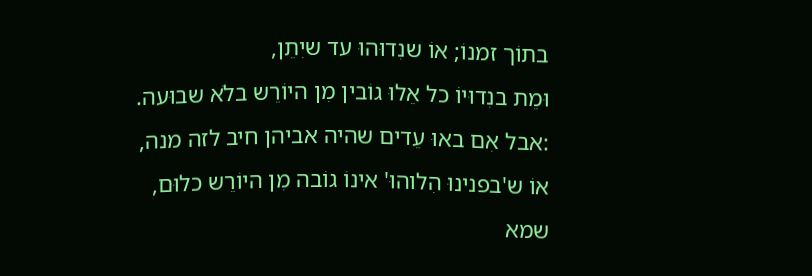בתוֹך זמנוֹ; אוֹ שנִדוּהוּ עד שיִתֵן,
וּמֵת בנִדוּיוֹ כל אֵלוּ גוֹבין מִן היוֹרֵש בלֹא שבוּעה.
:אבל אִם באוּ עֵדים שהיה אביהן חיב לזה מנה,
אוֹ ש'בפנינוּ הִלוהוּ' אינוֹ גוֹבה מִן היוֹרֵש כלוּם,
שמא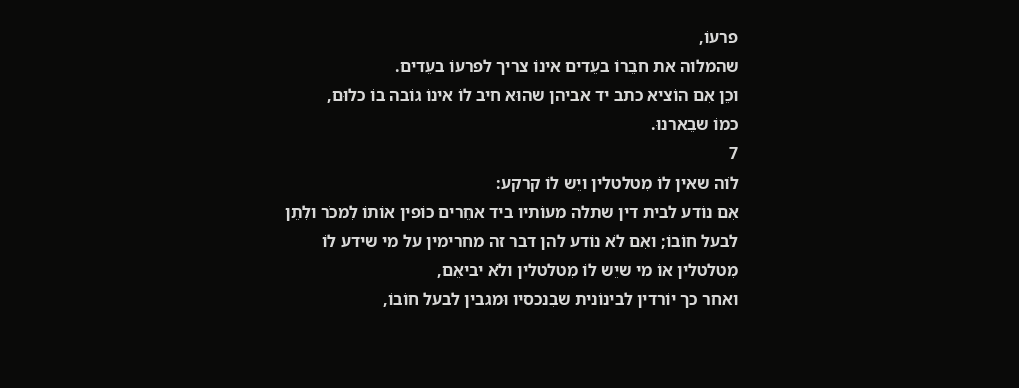פרעוֹ,
שהמלוה את חבֵרוֹ בעֵדים אינוֹ צריך לפרעוֹ בעֵדים.
וכֵן אִם הוֹציא כתב יד אביהן שהוּא חיב לוֹ אינוֹ גוֹבה בוֹ כלוּם,
כמוֹ שבֵארנוּ.
7
לֹוה שאין לוֹ מִטלטלין ויֵש לוֹ קרקע:
אִם נוֹדע לבית דין שתלה מעוֹתיו ביד אחֵרים כוֹפין אוֹתוֹ לִמכֹר ולִתֵן לבעל חוֹבוֹ; ואִם לֹא נוֹדע להן דבר זה מחרימין על מי שידע לוֹ מִטלטלין אוֹ מי שיֵש לוֹ מִטלטלין ולֹא יביאֵם,
ואחר כך יוֹרדין לבינוֹנית שבִנכסיו וּמגבין לבעל חוֹבוֹ,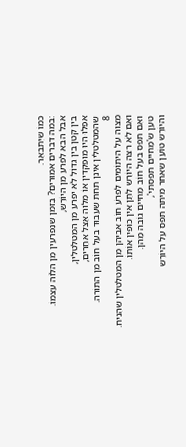כמוֹ שיִתבאֵר.
:במה דברים אמוּרים? בִזמן שנִפרעין מִן הלֹוה עצמוֹ.
אבל הבא לִפרע מִן היוֹרֵש,
בין קטן בין גדוֹל לֹא יפרע מִן המִטלטלין,
אפִלוּ היוּ מוּפקדין אוֹ מִלוה אֵצל אחֵרים,
שהמִטלטלין אינן תחת שִעבוּד בעל חוֹב מִן התוֹרה.
8
מִצוה על היתוֹמים לִפרֹע חוֹב אביהן מִן המִטלטלין שהִניח.
ואִם לֹא רצה היוֹרֵש לִתֵן אין כוֹפין אוֹתוֹ.
ואִם תפס בעל חוֹב מֵחיים גוֹבה מֵהן.
טען ש'מֵחיים תפסתי',
והיוֹרֵש טוֹעֵן שאחר מיתה תפס על היוֹרֵש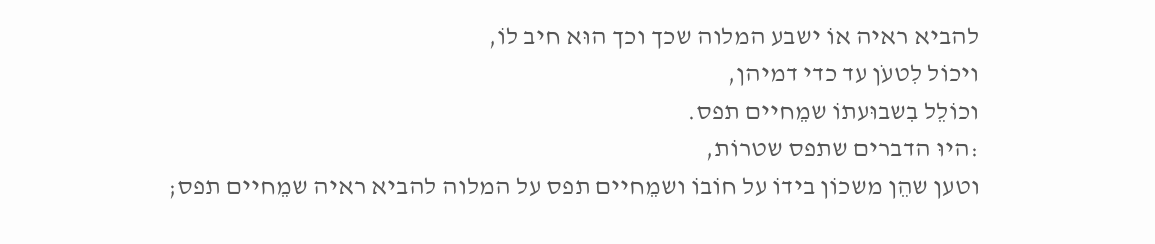להביא ראיה אוֹ ישבע המלוה שכך וכך הוּא חיב לוֹ,
ויכוֹל לִטעֹן עד כדי דמיהן,
וכוֹלֵל בִשבוּעתוֹ שמֵחיים תפס.
:היוּ הדברים שתפס שטרוֹת,
וטען שהֵן משכוֹן בידוֹ על חוֹבוֹ ושמֵחיים תפס על המלוה להביא ראיה שמֵחיים תפס;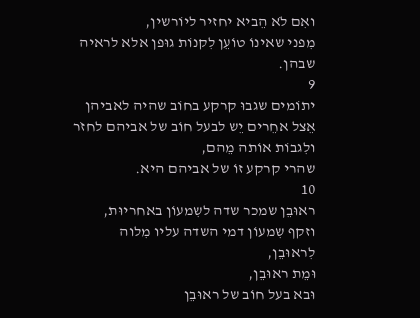ואִם לֹא הֵביא יחזיר ליוֹרשין,
מִפני שאינוֹ טוֹעֵן לִקנוֹת גוּפן אלא לראיה שבהן.
9
יתוֹמים שגבוּ קרקע בחוֹב שהיה לאביהן אֵצל אחֵרים יֵש לבעל חוֹב של אביהם לחזֹר ולִגבוֹת אוֹתה מֵהם,
שהרי קרקע זוֹ של אביהם היא.
10
ראוּבֵן שמכר שדה לשִמעוֹן באחריוּת,
וזקף שִמעוֹן דמי השדה עליו מִלוה לִראוּבֵן,
וּמֵת ראוּבֵן,
וּבא בעל חוֹב של ראוּבֵן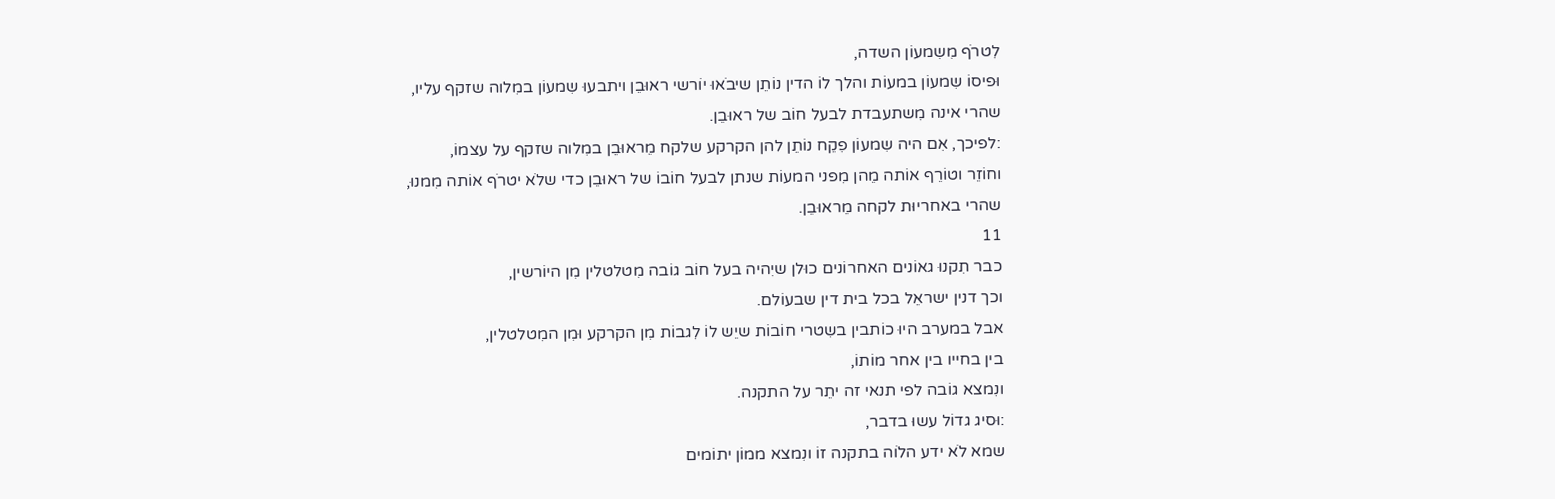לִטרֹף מִשִמעוֹן השדה,
וּפיסוֹ שִמעוֹן במעוֹת והלך לוֹ הדין נוֹתֵן שיבֹאוּ יוֹרשי ראוּבֵן ויתבעוּ שִמעוֹן במִלוה שזקף עליו,
שהרי אינה מִשתעבדת לבעל חוֹב של ראוּבֵן.
:לפיכך, אִם היה שִמעוֹן פִקֵח נוֹתֵן להן הקרקע שלקח מֵראוּבֵן במִלוה שזקף על עצמוֹ,
וחוֹזֵר וטוֹרֵף אוֹתה מֵהן מִפני המעוֹת שנתן לבעל חוֹבוֹ של ראוּבֵן כדי שלֹא יטרֹף אוֹתה מִמנוּ,
שהרי באחריוּת לקחה מֵראוּבֵן.
11
כבר תִקנוּ גאוֹנים האחרוֹנים כוּלן שיִהיה בעל חוֹב גוֹבה מִטלטלין מִן היוֹרשין,
וכך דנין ישראֵל בכל בית דין שבעוֹלם.
אבל במערב היוּ כוֹתבין בשִטרי חוֹבוֹת שיֵש לוֹ לִגבוֹת מִן הקרקע וּמִן המִטלטלין,
בין בחייו בין אחר מוֹתוֹ,
ונִמצא גוֹבה לפי תנאי זה יתֵר על התקנה.
:וּסיג גדוֹל עשוּ בדבר,
שמא לֹא ידע הלֹוה בתקנה זוֹ ונִמצא ממוֹן יתוֹמים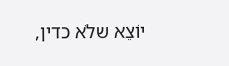יוֹצֵא שלֹא כדין,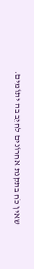שאין כֹח בתקנת אחרוֹנים לחיֵב בה יתוֹמים.